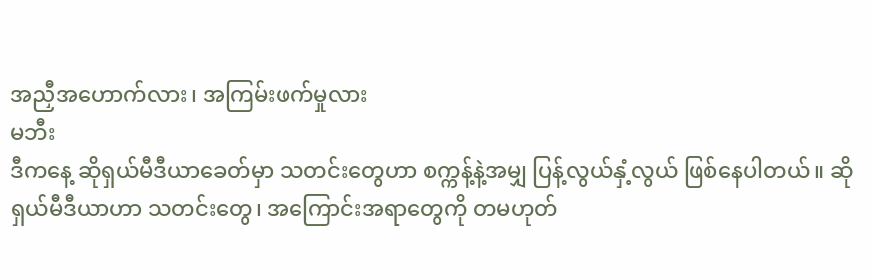အညှီအဟောက်လား၊ အကြမ်းဖက်မှုလား
မဘီး
ဒီကနေ့ ဆိုရှယ်မီဒီယာခေတ်မှာ သတင်းတွေဟာ စက္ကန့်နဲ့အမျှ ပြန့်လွယ်နှံ့လွယ် ဖြစ်နေပါတယ်။ ဆိုရှယ်မီဒီယာဟာ သတင်းတွေ၊ အကြောင်းအရာတွေကို တမဟုတ်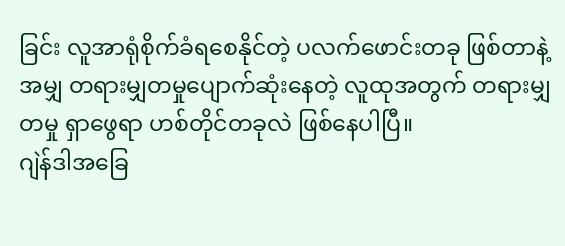ခြင်း လူအာရုံစိုက်ခံရစေနိုင်တဲ့ ပလက်ဖောင်းတခု ဖြစ်တာနဲ့အမျှ တရားမျှတမှုပျောက်ဆုံးနေတဲ့ လူထုအတွက် တရားမျှတမှု ရှာဖွေရာ ဟစ်တိုင်တခုလဲ ဖြစ်နေပါပြီ။
ဂျဲန်ဒါအခြေ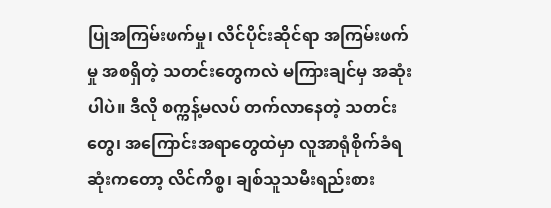ပြုအကြမ်းဖက်မှု၊ လိင်ပိုင်းဆိုင်ရာ အကြမ်းဖက်မှု အစရှိတဲ့ သတင်းတွေကလဲ မကြားချင်မှ အဆုံးပါပဲ။ ဒီလို စက္ကန့်မလပ် တက်လာနေတဲ့ သတင်းတွေ၊ အကြောင်းအရာတွေထဲမှာ လူအာရုံစိုက်ခံရဆုံးကတော့ လိင်ကိစ္စ၊ ချစ်သူသမီးရည်းစား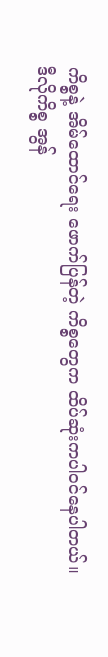ကိစ္စနဲ့ အိမ်ထောင်ရေး ဖောက်ပြန်တဲ့ ကိစ္စတွေက ထိပ်ဆုံးကပါဝင်နေပါတယ်။
ဒီလိုကိစ္စ အွန်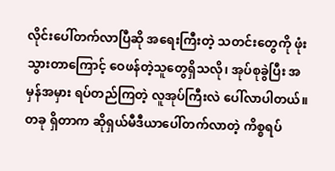လိုင်းပေါ်တက်လာပြီဆို အရေးကြီးတဲ့ သတင်းတွေကို ဖုံးသွားတာကြောင့် ဝေဖန်တဲ့သူတွေရှိသလို၊ အုပ်စုခွဲပြီး အမှန်အမှား ရပ်တည်ကြတဲ့ လူအုပ်ကြီးလဲ ပေါ်လာပါတယ်။ တခု ရှိတာက ဆိုရှယ်မီဒီယာပေါ်တက်လာတဲ့ ကိစ္စရပ်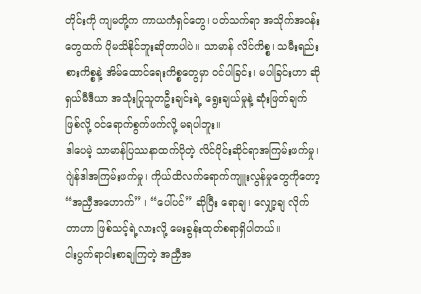တိုင်းကို ကျမတို့က ကာယကံရှင်တွေ၊ ပတ်သက်ရာ အသိုက်အဝန်းတွေထက် ပိုမသိနိုင်ဘူးဆိုတာပါပဲ။ သာမာန် လိင်ကိစ္စ၊ သမီးရည်းစားကိစ္စနဲ့ အိမ်ထောင်ရေးကိစ္စတွေမှာ ဝင်ပါခြင်း၊ မပါခြင်းဟာ ဆိုရှယ်မီဒီယာ အသုံးပြုသူတဦးချင်းရဲ့ ရွေးချယ်မှုနဲ့ ဆုံးဖြတ်ချက်ဖြစ်လို့ ဝင်ရောက်စွက်ဖက်လို့ မရပါဘူး။
ဒါပေမဲ့ သာမာန်ပြဿနာထက်ပိုတဲ့ လိင်ပိုင်းဆိုင်ရာအကြမ်းဖက်မှု၊ ဂျဲန်ဒါအကြမ်းဖက်မှု၊ ကိုယ်ထိလက်ရောက်ကျူးလွန်မှုတွေကိုတော့ “အညှီအဟောက်” ၊ “ပေါ်ပင်” ဆိုပြီး ရောချ၊ လျှော့ချ လိုက်တာဟာ ဖြစ်သင့်ရဲ့လားလို့ မေးခွန်းထုတ်စရာရှိပါတယ်။
ငါးပွက်ရာငါးစာချကြတဲ့ အညှီအ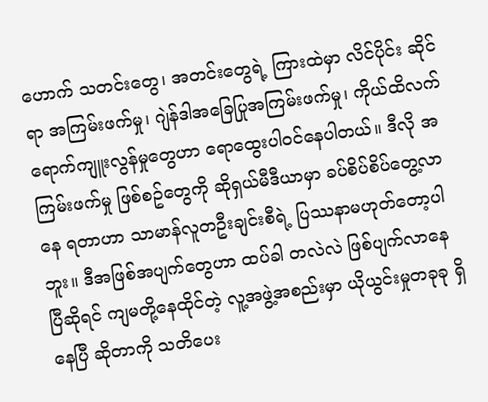ဟောက် သတင်းတွေ၊ အတင်းတွေရဲ့ ကြားထဲမှာ လိင်ပိုင်း ဆိုင်ရာ အကြမ်းဖက်မှု၊ ဂျဲန်ဒါအခြေပြုအကြမ်းဖက်မှု၊ ကိုယ်ထိလက်ရောက်ကျူးလွန်မှုတွေဟာ ရောထွေးပါဝင်နေပါတယ်။ ဒီလို အကြမ်းဖက်မှု ဖြစ်စဥ်တွေကို ဆိုရှယ်မီဒီယာမှာ ခပ်စိပ်စိပ်တွေ့လာနေ ရတာဟာ သာမာန်လူတဦးချင်းစီရဲ့ ပြဿနာမဟုတ်တော့ပါဘူး။ ဒီအဖြစ်အပျက်တွေဟာ ထပ်ခါ တလဲလဲ ဖြစ်ပျက်လာနေပြီဆိုရင် ကျမတို့နေထိုင်တဲ့ လူ့အဖွဲ့အစည်းမှာ ယိုယွင်းမှုတခုခု ရှိနေပြီ ဆိုတာကို သတိပေး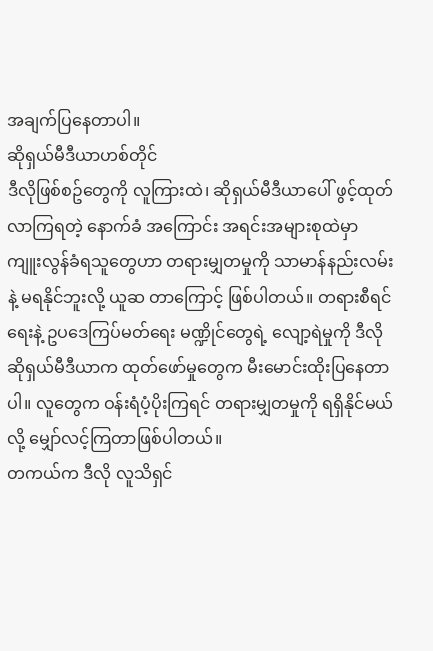အချက်ပြနေတာပါ။
ဆိုရှယ်မီဒီယာဟစ်တိုင်
ဒီလိုဖြစ်စဥ်တွေကို လူကြားထဲ၊ ဆိုရှယ်မီဒီယာပေါ် ဖွင့်ထုတ်လာကြရတဲ့ နောက်ခံ အကြောင်း အရင်းအများစုထဲမှာ ကျူးလွန်ခံရသူတွေဟာ တရားမျှတမှုကို သာမာန်နည်းလမ်းနဲ့ မရနိုင်ဘူးလို့ ယူဆ တာကြောင့် ဖြစ်ပါတယ်။ တရားစီရင်ရေးနဲ့ ဥပဒေကြပ်မတ်ရေး မဏ္ဍိုင်တွေရဲ့ လျော့ရဲမှုကို ဒီလို ဆိုရှယ်မီဒီယာက ထုတ်ဖော်မှုတွေက မီးမောင်းထိုးပြနေတာပါ။ လူတွေက ဝန်းရံပံ့ပိုးကြရင် တရားမျှတမှုကို ရရှိနိုင်မယ်လို့ မျှော်လင့်ကြတာဖြစ်ပါတယ်။
တကယ်က ဒီလို လူသိရှင်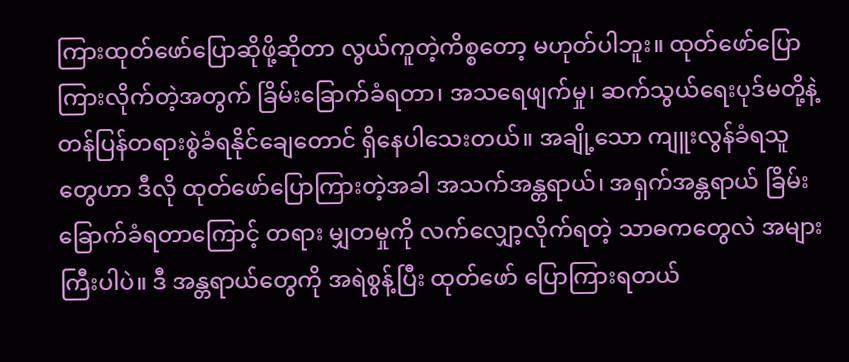ကြားထုတ်ဖော်ပြောဆိုဖို့ဆိုတာ လွယ်ကူတဲ့ကိစ္စတော့ မဟုတ်ပါဘူး။ ထုတ်ဖော်ပြောကြားလိုက်တဲ့အတွက် ခြိမ်းခြောက်ခံရတာ၊ အသရေဖျက်မှု၊ ဆက်သွယ်ရေးပုဒ်မတို့နဲ့ တန်ပြန်တရားစွဲခံရနိုင်ချေတောင် ရှိနေပါသေးတယ်။ အချို့သော ကျူးလွန်ခံရသူတွေဟာ ဒီလို ထုတ်ဖော်ပြောကြားတဲ့အခါ အသက်အန္တရာယ်၊ အရှက်အန္တရာယ် ခြိမ်းခြောက်ခံရတာကြောင့် တရား မျှတမှုကို လက်လျှော့လိုက်ရတဲ့ သာဓကတွေလဲ အများကြီးပါပဲ။ ဒီ အန္တရာယ်တွေကို အရဲစွန့်ပြီး ထုတ်ဖော် ပြောကြားရတယ်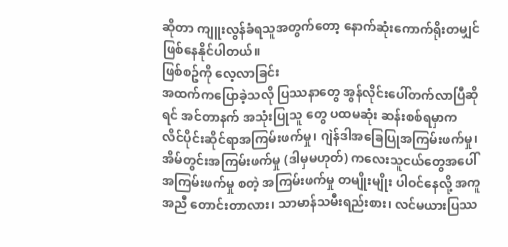ဆိုတာ ကျူးလွန်ခံရသူအတွက်တော့ နောက်ဆုံးကောက်ရိုးတမျှင် ဖြစ်နေနိုင်ပါတယ်။
ဖြစ်စဥ်ကို လေ့လာခြင်း
အထက်ကပြောခဲ့သလို ပြဿနာတွေ အွန်လိုင်းပေါ်တက်လာပြီဆိုရင် အင်တာနက် အသုံးပြုသူ တွေ ပထမဆုံး ဆန်းစစ်ရမှာက လိင်ပိုင်းဆိုင်ရာအကြမ်းဖက်မှု၊ ဂျဲန်ဒါအခြေပြုအကြမ်းဖက်မှု၊ အိမ်တွင်းအကြမ်းဖက်မှု (ဒါမှမဟုတ်) ကလေးသူငယ်တွေအပေါ် အကြမ်းဖက်မှု စတဲ့ အကြမ်းဖက်မှု တမျိုးမျိုး ပါဝင်နေလို့ အကူအညီ တောင်းတာလား၊ သာမာန်သမီးရည်းစား၊ လင်မယားပြဿ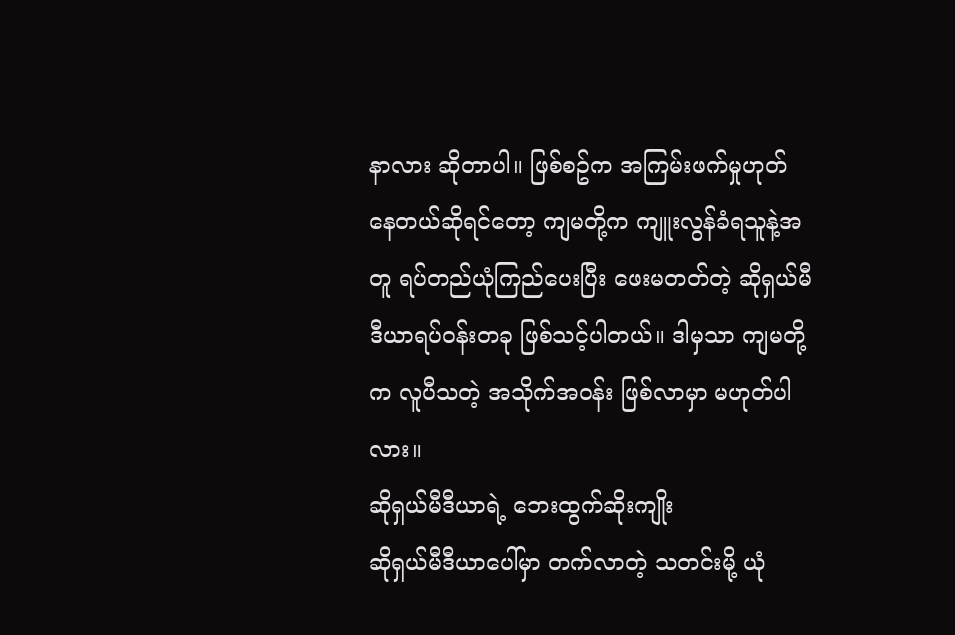နာလား ဆိုတာပါ။ ဖြစ်စဥ်က အကြမ်းဖက်မှုဟုတ်နေတယ်ဆိုရင်တော့ ကျမတို့က ကျူးလွန်ခံရသူနဲ့အတူ ရပ်တည်ယုံကြည်ပေးပြီး ဖေးမတတ်တဲ့ ဆိုရှယ်မီဒီယာရပ်ဝန်းတခု ဖြစ်သင့်ပါတယ်။ ဒါမှသာ ကျမတို့က လူပီသတဲ့ အသိုက်အဝန်း ဖြစ်လာမှာ မဟုတ်ပါလား။
ဆိုရှယ်မီဒီယာရဲ့ ဘေးထွက်ဆိုးကျိုး
ဆိုရှယ်မီဒီယာပေါ်မှာ တက်လာတဲ့ သတင်းမို့ ယုံ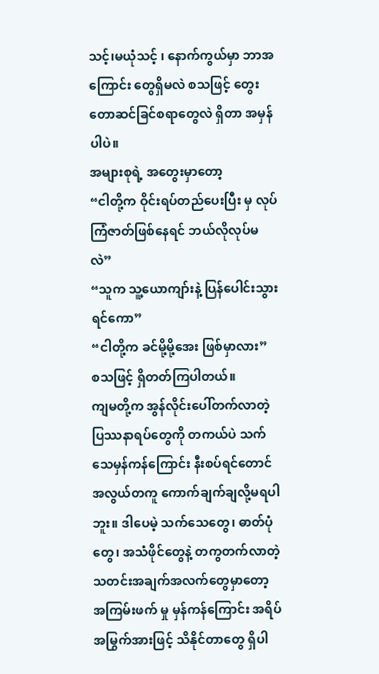သင့်၊မယုံသင့် ၊ နောက်ကွယ်မှာ ဘာအကြောင်း တွေရှိမလဲ စသဖြင့် တွေးတောဆင်ခြင်စရာတွေလဲ ရှိတာ အမှန်ပါပဲ။
အများစုရဲ့ အတွေးမှာတော့
“ငါတို့က ဝိုင်းရပ်တည်ပေးပြီး မှ လုပ်ကြံဇာတ်ဖြစ်နေရင် ဘယ်လိုလုပ်မလဲ”
“သူက သူ့ယောကျာ်းနဲ့ ပြန်ပေါင်းသွားရင်ကော”
“ငါတို့က ခင်မို့မို့အေး ဖြစ်မှာလား”
စသဖြင့် ရှိတတ်ကြပါတယ်။
ကျမတို့က အွန်လိုင်းပေါ်တက်လာတဲ့ ပြဿနာရပ်တွေကို တကယ်ပဲ သက်သေမှန်ကန်ကြောင်း နီးစပ်ရင်တောင် အလွယ်တကူ ကောက်ချက်ချလို့မရပါဘူး။ ဒါပေမဲ့ သက်သေတွေ၊ ဓာတ်ပုံတွေ၊ အသံဖိုင်တွေနဲ့ တကွတက်လာတဲ့ သတင်းအချက်အလက်တွေမှာတော့ အကြမ်းဖက် မှု မှန်ကန်ကြောင်း အရိပ်အမြွက်အားဖြင့် သိနိုင်တာတွေ ရှိပါ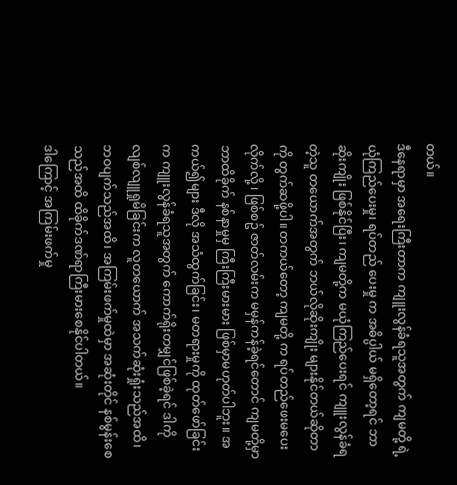တယ်။
ဒီနေရာမှာ အရေးကြီးတာက ကျူးလွန်ခံရသူအတွက် ကျမတို့ ရဲ့ ယုံကြည်ပေးမှု၊ ရပ်တည် ပေးမှု က အဓိပ္ပါယ် မရှိတော့ရင် ဘာဆိုးကျိုး ဖြစ်နိုင်ပြီး၊ ကျမတို့က မယုံကြည်ပေးရင် ကျူးလွန်ခံရ တဲ့သူ တယောက်အတွက် ဘယ်လိုဆိုးကျိုး များနိုင်တယ်ဆိုတာကို တွက်ဆဖို့ပါ။ တကယ်တော့ ကျမတို့ က ရပ်တည်ဖေးမပေးလိုက်လို့ ၊ ဖြစ်စဥ် ဇာတ်လမ်းက မမှန်ကန်ခဲ့ရင်တောင် ကျမတို့မှာ ဘာထိခိုက် နစ်နာမှုမှ ကြီးကြီးမားမား ဖြစ်မှာမဟုတ်ပါဘူး။ အကယ်၍များ ဒီလို အသံထွက်ခြင်း၊ မတရားမှုကို ထုတ်ဖော်ခြင်းက ကျူးလွန်ခံရသူအတွက် ကောက်ရိုးတမျှင်ဖြစ်ခဲ့ရင် ဒါကို လျစ်လျူရှုမိခြင်းက လူတယောက် အသက်ဆုံးရှုံးသည်အထိ၊ ဘဝပျက်သည်အထိ၊ အကြမ်းဖက်မှုထဲမှာ အဆုံးတိုင် နစ်မွန်းစေသည်အထိ ထိခိုက်ဒဏ်ရာကြီးမားစေနိုင်ပါတယ်။
ဒါကြောင့် အကြမ်းဖက်မှု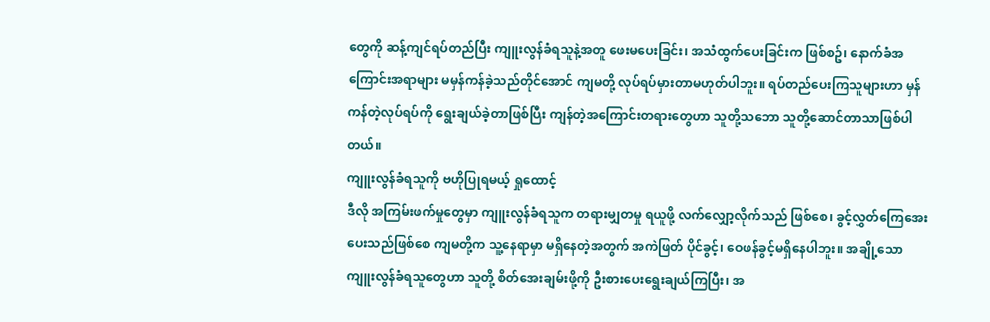တွေကို ဆန့်ကျင်ရပ်တည်ပြီး ကျူးလွန်ခံရသူနဲ့အတူ ဖေးမပေးခြင်း၊ အသံထွက်ပေးခြင်းက ဖြစ်စဥ်၊ နောက်ခံအကြောင်းအရာများ မမှန်ကန်ခဲ့သည်တိုင်အောင် ကျမတို့ လုပ်ရပ်မှားတာမဟုတ်ပါဘူး။ ရပ်တည်ပေးကြသူများဟာ မှန်ကန်တဲ့လုပ်ရပ်ကို ရွေးချယ်ခဲ့တာဖြစ်ပြီး ကျန်တဲ့အကြောင်းတရားတွေဟာ သူတို့သဘော သူတို့ဆောင်တာသာဖြစ်ပါတယ်။
ကျူးလွန်ခံရသူကို ဗဟိုပြုရမယ့် ရှုထောင့်
ဒီလို အကြမ်းဖက်မှုတွေမှာ ကျူးလွန်ခံရသူက တရားမျှတမှု ရယူဖို့ လက်လျှော့လိုက်သည် ဖြစ်စေ၊ ခွင့်လွှတ်ကြေအေးပေးသည်ဖြစ်စေ ကျမတို့က သူ့နေရာမှာ မရှိနေတဲ့အတွက် အကဲဖြတ် ပိုင်ခွင့်၊ ဝေဖန်ခွင့်မရှိနေပါဘူး။ အချို့သော ကျူးလွန်ခံရသူတွေဟာ သူတို့ စိတ်အေးချမ်းဖို့ကို ဦးစားပေးရွေးချယ်ကြပြီး၊ အ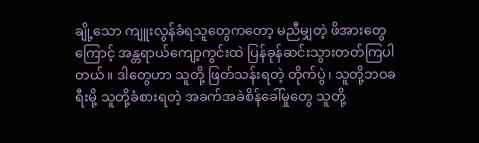ချို့သော ကျူးလွန်ခံရသူတွေကတော့ မညီမျှတဲ့ ဖိအားတွေကြောင့် အန္တရာယ်ကျော့ကွင်းထဲ ပြန်ခုန်ဆင်းသွားတတ်ကြပါတယ်။ ဒါတွေဟာ သူတို့ ဖြတ်သန်းရတဲ့ တိုက်ပွဲ၊ သူတို့ဘဝခရီးမို့ သူတို့ခံစားရတဲ့ အခက်အခဲစိန်ခေါ်မှုတွေ သူတို့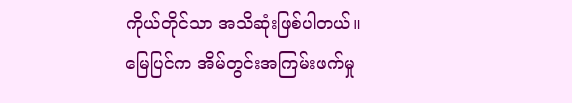ကိုယ်တိုင်သာ အသိဆုံးဖြစ်ပါတယ်။
မြေပြင်က အိမ်တွင်းအကြမ်းဖက်မှု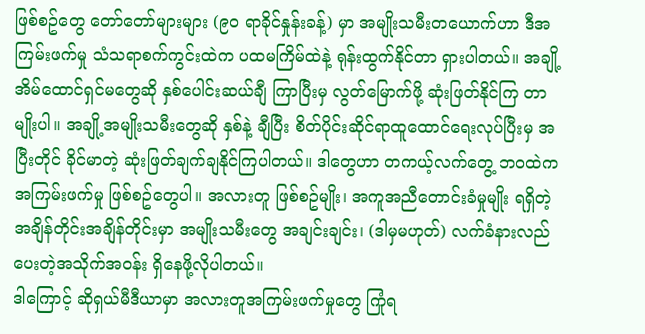ဖြစ်စဥ်တွေ တော်တော်များများ (၉၀ ရာခိုင်နှုန်းခန့်) မှာ အမျိုးသမီးတယောက်ဟာ ဒီအကြမ်းဖက်မှု သံသရာစက်ကွင်းထဲက ပထမကြိမ်ထဲနဲ့ ရုန်းထွက်နိုင်တာ ရှားပါတယ်။ အချို့အိမ်ထောင်ရှင်မတွေဆို နှစ်ပေါင်းဆယ်ချီ ကြာပြီးမှ လွတ်မြောက်ဖို့ ဆုံးဖြတ်နိုင်ကြ တာမျိုးပါ။ အချို့အမျိုးသမီးတွေဆို နှစ်နဲ့ ချီပြီး စိတ်ပိုင်းဆိုင်ရာထူထောင်ရေးလုပ်ပြီးမှ အပြီးတိုင် ခိုင်မာတဲ့ ဆုံးဖြတ်ချက်ချနိုင်ကြပါတယ်။ ဒါတွေဟာ တကယ့်လက်တွေ့ ဘဝထဲက အကြမ်းဖက်မှု ဖြစ်စဥ်တွေပါ။ အလားတူ ဖြစ်စဥ်မျိုး၊ အကူအညီတောင်းခံမှုမျိုး ရရှိတဲ့ အချိန်တိုင်းအချိန်တိုင်းမှာ အမျိုးသမီးတွေ အချင်းချင်း၊ (ဒါမှမဟုတ်) လက်ခံနားလည်ပေးတဲ့အသိုက်အဝန်း ရှိနေဖို့လိုပါတယ်။
ဒါကြောင့် ဆိုရှယ်မီဒီယာမှာ အလားတူအကြမ်းဖက်မှုတွေ ကြုံရ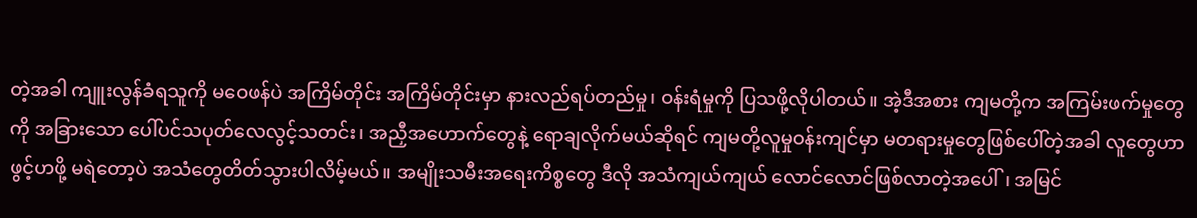တဲ့အခါ ကျူးလွန်ခံရသူကို မဝေဖန်ပဲ အကြိမ်တိုင်း အကြိမ်တိုင်းမှာ နားလည်ရပ်တည်မှု၊ ဝန်းရံမှုကို ပြသဖို့လိုပါတယ်။ အဲ့ဒီအစား ကျမတို့က အကြမ်းဖက်မှုတွေကို အခြားသော ပေါ်ပင်သပုတ်လေလွင့်သတင်း၊ အညှီအဟောက်တွေနဲ့ ရောချလိုက်မယ်ဆိုရင် ကျမတို့လူမှုဝန်းကျင်မှာ မတရားမှုတွေဖြစ်ပေါ်တဲ့အခါ လူတွေဟာ ဖွင့်ဟဖို့ မရဲတော့ပဲ အသံတွေတိတ်သွားပါလိမ့်မယ်။ အမျိုးသမီးအရေးကိစ္စတွေ ဒီလို အသံကျယ်ကျယ် လောင်လောင်ဖြစ်လာတဲ့အပေါ်၊ အမြင်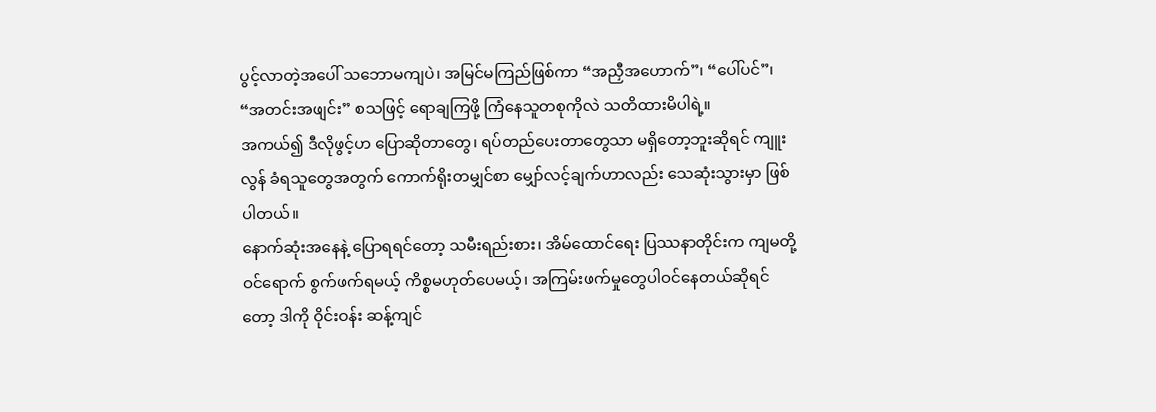ပွင့်လာတဲ့အပေါ် သဘောမကျပဲ၊ အမြင်မကြည်ဖြစ်ကာ “အညှီအဟောက်”၊ “ပေါ်ပင်”၊ “အတင်းအဖျင်း” စသဖြင့် ရောချကြဖို့ ကြံနေသူတစုကိုလဲ သတိထားမိပါရဲ့။
အကယ်၍ ဒီလိုဖွင့်ဟ ပြောဆိုတာတွေ၊ ရပ်တည်ပေးတာတွေသာ မရှိတော့ဘူးဆိုရင် ကျူးလွန် ခံရသူတွေအတွက် ကောက်ရိုးတမျှင်စာ မျှော်လင့်ချက်ဟာလည်း သေဆုံးသွားမှာ ဖြစ်ပါတယ်။
နောက်ဆုံးအနေနဲ့ ပြောရရင်တော့ သမီးရည်းစား၊ အိမ်ထောင်ရေး ပြဿနာတိုင်းက ကျမတို့ ဝင်ရောက် စွက်ဖက်ရမယ့် ကိစ္စမဟုတ်ပေမယ့်၊ အကြမ်းဖက်မှုတွေပါဝင်နေတယ်ဆိုရင်တော့ ဒါကို ဝိုင်းဝန်း ဆန့်ကျင်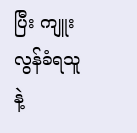ပြီး ကျူးလွန်ခံရသူနဲ့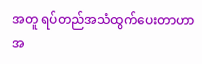အတူ ရပ်တည်အသံထွက်ပေးတာဟာ အ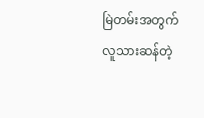မြဲတမ်းအတွက် လူသားဆန်တဲ့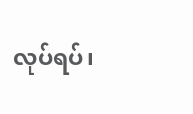လုပ်ရပ်၊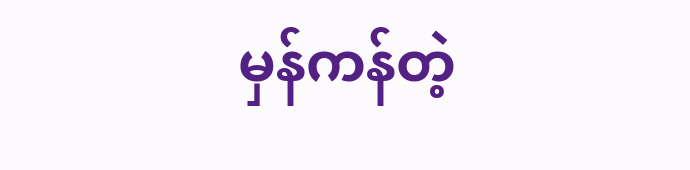မှန်ကန်တဲ့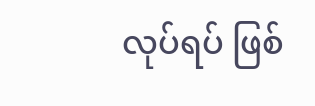လုပ်ရပ် ဖြစ်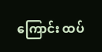ကြောင်း ထပ်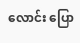လောင်း ပြော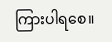ကြားပါရစေ။